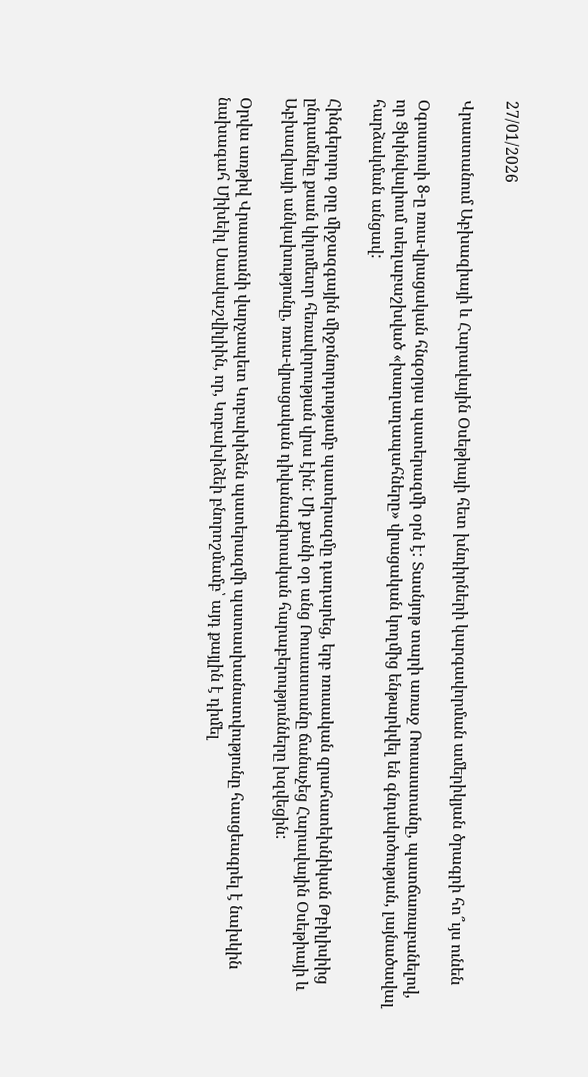27/01/2026

Վրաստանում Աբխազիայի և Հարավային Օսեթիայի հետ խնդիրների կարգավորման ամերիկյան ծրագրի հո՞ւյս ունեն

Օգոստոսի 8-ը ռուս-վրացական հնգօրյա պատերազմի օրն է: Տասնյոթ տարի առաջ Ռուսաստանը, պատճառաբանելով, որ Ցխինվալիում տեղաբաշխված «խաղաղապահները» վրացական կողմից ենթարկվել են գնդակոծության, լայնածավալ հարձակման անցավ:

Հինգերորդ օրը միջազգային միջոնորդությամբ պատերազմը դադարեց, երբ ռուսական զրահատեխնիկան Թբիլիսիից ընդամնեը քսան կիլոմետր հեռավորության վրա էին: Մի քանի օր անց Ռուսաստանը ճանաչեց Հարավային Օսեթիայի և Աբխազիայի անկախությունը, ռուս-վրացական դիվանագիտական հարաբերությունները խզվեցին:

Օրվա առթիվ Վրաստանի վարչապետ Կոբախիձեն պատերազմի պատասխանատվությունը հասցեագրել է նախկին նախագահ Միխեիլ Սաակաշվիլիին, որ, Կոբախիձեի բնորոշմամբ՝ այդ քայլին է դիմել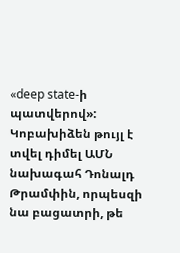«deep state-ի պատվերով»: Կոբախիձեն թույլ է տվել դիմել ԱՄՆ նախագահ Դոնալդ Թրամփին, որպեսզի նա բացատրի, թե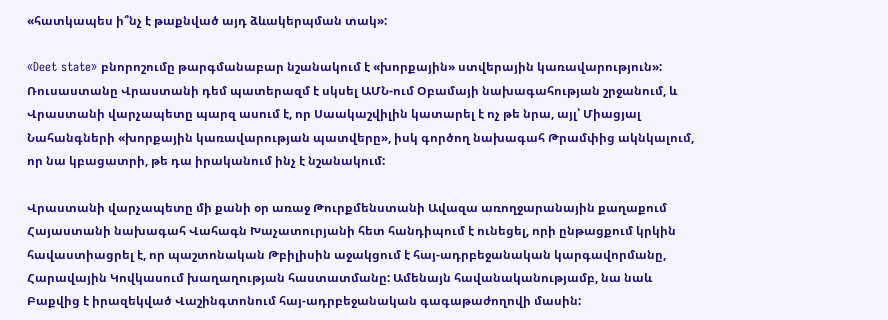«հատկապես ի՞նչ է թաքնված այդ ձևակերպման տակ»:

«Deet state» բնորոշումը թարգմանաբար նշանակում է «խորքային» ստվերային կառավարություն»: Ռուսաստանը Վրաստանի դեմ պատերազմ է սկսել ԱՄՆ-ում Օբամայի նախագահության շրջանում, և Վրաստանի վարչապետը պարզ ասում է, որ Սաակաշվիլին կատարել է ոչ թե նրա, այլ՝ Միացյալ Նահանգների «խորքային կառավարության պատվերը», իսկ գործող նախագահ Թրամփից ակնկալում, որ նա կբացատրի, թե դա իրականում ինչ է նշանակում:

Վրաստանի վարչապետը մի քանի օր առաջ Թուրքմենստանի Ավազա առողջարանային քաղաքում Հայաստանի նախագահ Վահագն Խաչատուրյանի հետ հանդիպում է ունեցել, որի ընթացքում կրկին հավաստիացրել է, որ պաշտոնական Թբիլիսին աջակցում է հայ-ադրբեջանական կարգավորմանը, Հարավային Կովկասում խաղաղության հաստատմանը: Ամենայն հավանականությամբ, նա նաև Բաքվից է իրազեկված Վաշինգտոնում հայ-ադրբեջանական գագաթաժողովի մասին: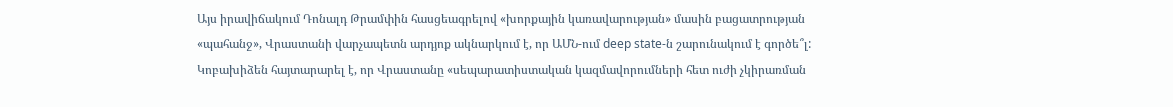Այս իրավիճակում Դոնալդ Թրամփին հասցեագրելով «խորքային կառավարության» մասին բացատրության «պահանջ», Վրաստանի վարչապետն արդյոք ակնարկում է, որ ԱՄՆ-ում deep state-ն շարունակում է գործե՞լ: Կոբախիձեն հայտարարել է, որ Վրաստանը «սեպարատիստական կազմավորումների հետ ուժի չկիրառման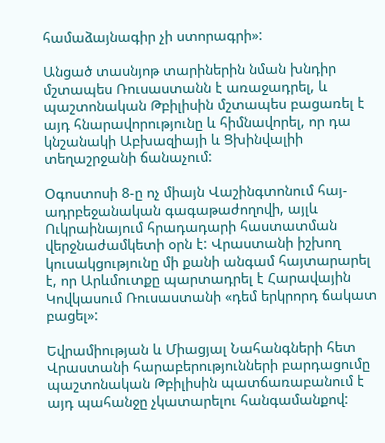համաձայնագիր չի ստորագրի»:

Անցած տասնյոթ տարիներին նման խնդիր մշտապես Ռուսաստանն է առաջադրել, և պաշտոնական Թբիլիսին մշտապես բացառել է այդ հնարավորությունը և հիմնավորել, որ դա կնշանակի Աբխազիայի և Ցխինվալիի տեղաշրջանի ճանաչում:

Օգոստոսի 8-ը ոչ միայն Վաշինգտոնում հայ-ադրբեջանական գագաթաժողովի, այլև Ուկրաինայում հրադադարի հաստատման վերջնաժամկետի օրն է: Վրաստանի իշխող կուսակցությունը մի քանի անգամ հայտարարել է, որ Արևմուտքը պարտադրել է Հարավային Կովկասում Ռուսաստանի «դեմ երկրորդ ճակատ բացել»:

Եվրամիության և Միացյալ Նահանգների հետ Վրաստանի հարաբերությունների բարդացումը պաշտոնական Թբիլիսին պատճառաբանում է այդ պահանջը չկատարելու հանգամանքով: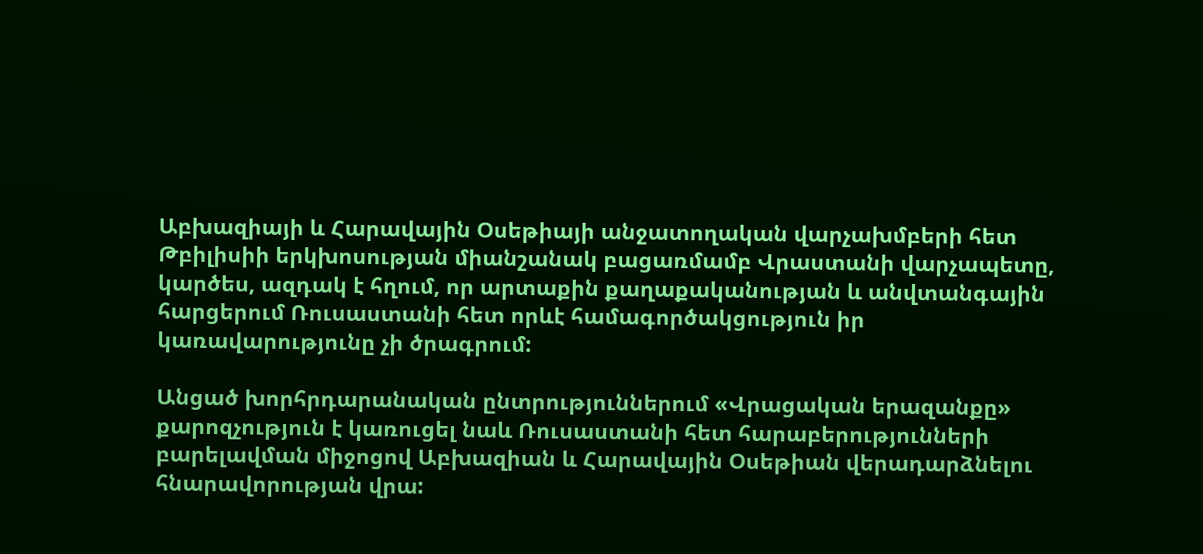Աբխազիայի և Հարավային Օսեթիայի անջատողական վարչախմբերի հետ Թբիլիսիի երկխոսության միանշանակ բացառմամբ Վրաստանի վարչապետը, կարծես, ազդակ է հղում, որ արտաքին քաղաքականության և անվտանգային հարցերում Ռուսաստանի հետ որևէ համագործակցություն իր կառավարությունը չի ծրագրում:

Անցած խորհրդարանական ընտրություններում «Վրացական երազանքը» քարոզչություն է կառուցել նաև Ռուսաստանի հետ հարաբերությունների բարելավման միջոցով Աբխազիան և Հարավային Օսեթիան վերադարձնելու հնարավորության վրա: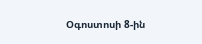Օգոստոսի 8-ին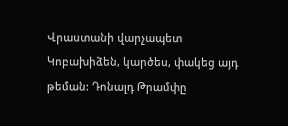Վրաստանի վարչապետ Կոբախիձեն, կարծես, փակեց այդ թեման: Դոնալդ Թրամփը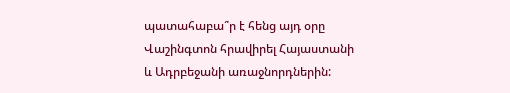պատահաբա՞ր է հենց այդ օրը Վաշինգտոն հրավիրել Հայաստանի և Ադրբեջանի առաջնորդներին: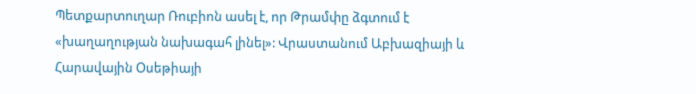Պետքարտուղար Ռուբիոն ասել է, որ Թրամփը ձգտում է «խաղաղության նախագահ լինել»: Վրաստանում Աբխազիայի և Հարավային Օսեթիայի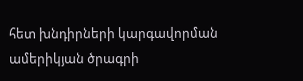հետ խնդիրների կարգավորման ամերիկյան ծրագրի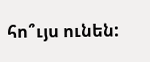հո՞ւյս ունեն: